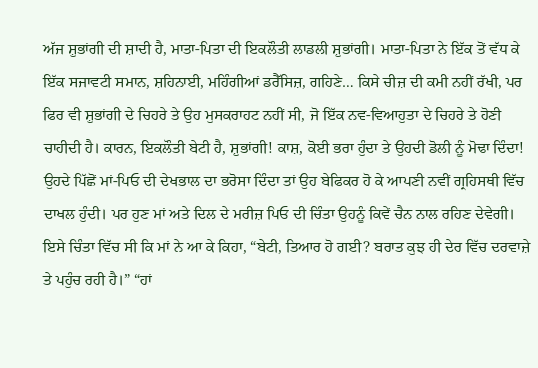ਅੱਜ ਸ਼ੁਭਾਂਗੀ ਦੀ ਸ਼ਾਦੀ ਹੈ, ਮਾਤਾ-ਪਿਤਾ ਦੀ ਇਕਲੌਤੀ ਲਾਡਲੀ ਸ਼ੁਭਾਂਗੀ। ਮਾਤਾ-ਪਿਤਾ ਨੇ ਇੱਕ ਤੋਂ ਵੱਧ ਕੇ ਇੱਕ ਸਜਾਵਟੀ ਸਮਾਨ, ਸ਼ਹਿਨਾਈ, ਮਹਿੰਗੀਆਂ ਡਰੈੱਸਿਜ਼, ਗਹਿਣੇ… ਕਿਸੇ ਚੀਜ਼ ਦੀ ਕਮੀ ਨਹੀਂ ਰੱਖੀ, ਪਰ ਫਿਰ ਵੀ ਸ਼ੁਭਾਂਗੀ ਦੇ ਚਿਹਰੇ ਤੇ ਉਹ ਮੁਸਕਰਾਹਟ ਨਹੀਂ ਸੀ, ਜੋ ਇੱਕ ਨਵ-ਵਿਆਹੁਤਾ ਦੇ ਚਿਹਰੇ ਤੇ ਹੋਣੀ ਚਾਹੀਦੀ ਹੈ। ਕਾਰਨ, ਇਕਲੌਤੀ ਬੇਟੀ ਹੈ, ਸ਼ੁਭਾਂਗੀ! ਕਾਸ਼, ਕੋਈ ਭਰਾ ਹੁੰਦਾ ਤੇ ਉਹਦੀ ਡੋਲੀ ਨੂੰ ਮੋਢਾ ਦਿੰਦਾ! ਉਹਦੇ ਪਿੱਛੋਂ ਮਾਂ-ਪਿਓ ਦੀ ਦੇਖਭਾਲ ਦਾ ਭਰੋਸਾ ਦਿੰਦਾ ਤਾਂ ਉਹ ਬੇਫਿਕਰ ਹੋ ਕੇ ਆਪਣੀ ਨਵੀਂ ਗ੍ਰਹਿਸਥੀ ਵਿੱਚ ਦਾਖਲ ਹੁੰਦੀ। ਪਰ ਹੁਣ ਮਾਂ ਅਤੇ ਦਿਲ ਦੇ ਮਰੀਜ਼ ਪਿਓ ਦੀ ਚਿੰਤਾ ਉਹਨੂੰ ਕਿਵੇਂ ਚੈਨ ਨਾਲ ਰਹਿਣ ਦੇਵੇਗੀ। ਇਸੇ ਚਿੰਤਾ ਵਿੱਚ ਸੀ ਕਿ ਮਾਂ ਨੇ ਆ ਕੇ ਕਿਹਾ, “ਬੇਟੀ, ਤਿਆਰ ਹੋ ਗਈ? ਬਰਾਤ ਕੁਝ ਹੀ ਦੇਰ ਵਿੱਚ ਦਰਵਾਜ਼ੇ ਤੇ ਪਹੁੰਚ ਰਹੀ ਹੈ।” “ਹਾਂ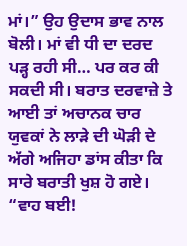ਮਾਂ।” ਉਹ ਉਦਾਸ ਭਾਵ ਨਾਲ ਬੋਲੀ। ਮਾਂ ਵੀ ਧੀ ਦਾ ਦਰਦ ਪੜ੍ਹ ਰਹੀ ਸੀ… ਪਰ ਕਰ ਕੀ ਸਕਦੀ ਸੀ। ਬਰਾਤ ਦਰਵਾਜ਼ੇ ਤੇ ਆਈ ਤਾਂ ਅਚਾਨਕ ਚਾਰ ਯੁਵਕਾਂ ਨੇ ਲਾੜੇ ਦੀ ਘੋੜੀ ਦੇ ਅੱਗੇ ਅਜਿਹਾ ਡਾਂਸ ਕੀਤਾ ਕਿ ਸਾਰੇ ਬਰਾਤੀ ਖੁਸ਼ ਹੋ ਗਏ। “ਵਾਹ ਬਈ!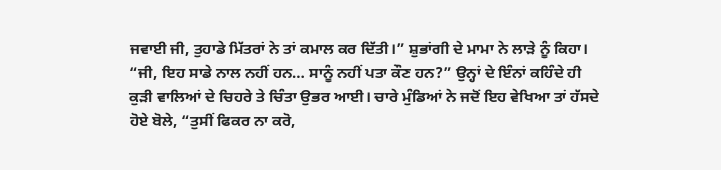ਜਵਾਈ ਜੀ, ਤੁਹਾਡੇ ਮਿੱਤਰਾਂ ਨੇ ਤਾਂ ਕਮਾਲ ਕਰ ਦਿੱਤੀ।” ਸ਼ੁਭਾਂਗੀ ਦੇ ਮਾਮਾ ਨੇ ਲਾੜੇ ਨੂੰ ਕਿਹਾ। “ਜੀ, ਇਹ ਸਾਡੇ ਨਾਲ ਨਹੀਂ ਹਨ… ਸਾਨੂੰ ਨਹੀਂ ਪਤਾ ਕੌਣ ਹਨ?” ਉਨ੍ਹਾਂ ਦੇ ਇੰਨਾਂ ਕਹਿੰਦੇ ਹੀ ਕੁੜੀ ਵਾਲਿਆਂ ਦੇ ਚਿਹਰੇ ਤੇ ਚਿੰਤਾ ਉਭਰ ਆਈ। ਚਾਰੇ ਮੁੰਡਿਆਂ ਨੇ ਜਦੋਂ ਇਹ ਵੇਖਿਆ ਤਾਂ ਹੱਸਦੇ ਹੋਏ ਬੋਲੇ, “ਤੁਸੀਂ ਫਿਕਰ ਨਾ ਕਰੋ,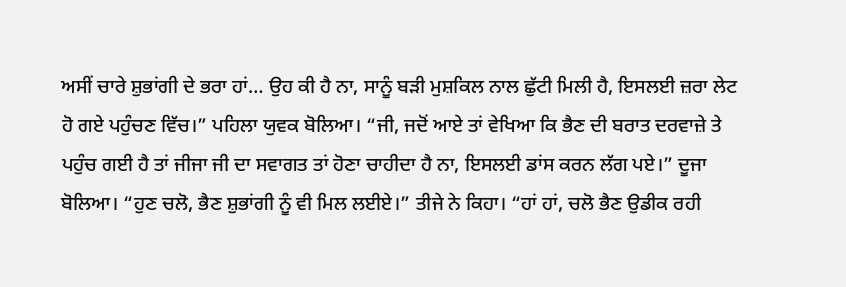ਅਸੀਂ ਚਾਰੇ ਸ਼ੁਭਾਂਗੀ ਦੇ ਭਰਾ ਹਾਂ… ਉਹ ਕੀ ਹੈ ਨਾ, ਸਾਨੂੰ ਬੜੀ ਮੁਸ਼ਕਿਲ ਨਾਲ ਛੁੱਟੀ ਮਿਲੀ ਹੈ, ਇਸਲਈ ਜ਼ਰਾ ਲੇਟ ਹੋ ਗਏ ਪਹੁੰਚਣ ਵਿੱਚ।” ਪਹਿਲਾ ਯੁਵਕ ਬੋਲਿਆ। “ਜੀ, ਜਦੋਂ ਆਏ ਤਾਂ ਵੇਖਿਆ ਕਿ ਭੈਣ ਦੀ ਬਰਾਤ ਦਰਵਾਜ਼ੇ ਤੇ ਪਹੁੰਚ ਗਈ ਹੈ ਤਾਂ ਜੀਜਾ ਜੀ ਦਾ ਸਵਾਗਤ ਤਾਂ ਹੋਣਾ ਚਾਹੀਦਾ ਹੈ ਨਾ, ਇਸਲਈ ਡਾਂਸ ਕਰਨ ਲੱਗ ਪਏ।” ਦੂਜਾ ਬੋਲਿਆ। “ਹੁਣ ਚਲੋ, ਭੈਣ ਸ਼ੁਭਾਂਗੀ ਨੂੰ ਵੀ ਮਿਲ ਲਈਏ।” ਤੀਜੇ ਨੇ ਕਿਹਾ। “ਹਾਂ ਹਾਂ, ਚਲੋ ਭੈਣ ਉਡੀਕ ਰਹੀ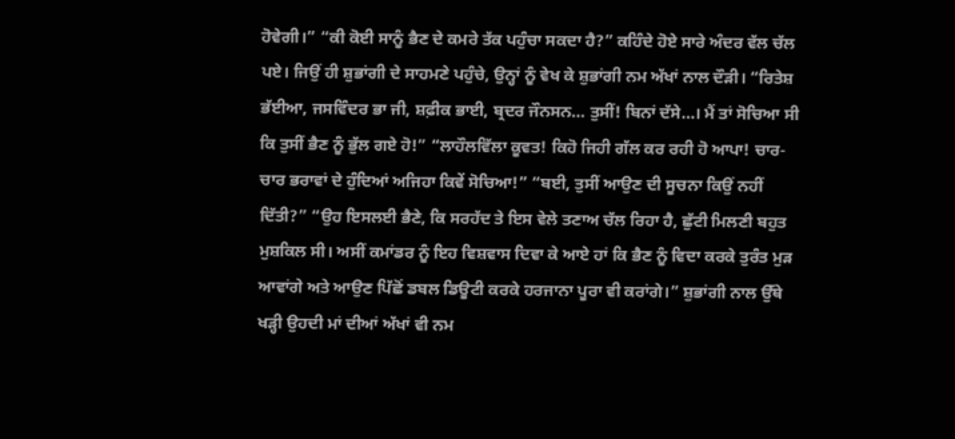ਹੋਵੇਗੀ।” “ਕੀ ਕੋਈ ਸਾਨੂੰ ਭੈਣ ਦੇ ਕਮਰੇ ਤੱਕ ਪਹੁੰਚਾ ਸਕਦਾ ਹੈ?” ਕਹਿੰਦੇ ਹੋਏ ਸਾਰੇ ਅੰਦਰ ਵੱਲ ਚੱਲ ਪਏ। ਜਿਉਂ ਹੀ ਸ਼ੁਭਾਂਗੀ ਦੇ ਸਾਹਮਣੇ ਪਹੁੰਚੇ, ਉਨ੍ਹਾਂ ਨੂੰ ਵੇਖ ਕੇ ਸ਼ੁਭਾਂਗੀ ਨਮ ਅੱਖਾਂ ਨਾਲ ਦੌੜੀ। “ਰਿਤੇਸ਼ ਭੱਈਆ, ਜਸਵਿੰਦਰ ਭਾ ਜੀ, ਸ਼ਫ਼ੀਕ ਭਾਈ, ਬ੍ਰਦਰ ਜੌਨਸਨ… ਤੁਸੀਂ! ਬਿਨਾਂ ਦੱਸੇ…। ਮੈਂ ਤਾਂ ਸੋਚਿਆ ਸੀ ਕਿ ਤੁਸੀਂ ਭੈਣ ਨੂੰ ਭੁੱਲ ਗਏ ਹੋ!” “ਲਾਹੌਲਵਿੱਲਾ ਕੂਵਤ! ਕਿਹੋ ਜਿਹੀ ਗੱਲ ਕਰ ਰਹੀ ਹੋ ਆਪਾ! ਚਾਰ-ਚਾਰ ਭਰਾਵਾਂ ਦੇ ਹੁੰਦਿਆਂ ਅਜਿਹਾ ਕਿਵੇਂ ਸੋਚਿਆ!” “ਬਈ, ਤੁਸੀਂ ਆਉਣ ਦੀ ਸੂਚਨਾ ਕਿਉਂ ਨਹੀਂ ਦਿੱਤੀ?” “ਉਹ ਇਸਲਈ ਭੈਣੇ, ਕਿ ਸਰਹੱਦ ਤੇ ਇਸ ਵੇਲੇ ਤਣਾਅ ਚੱਲ ਰਿਹਾ ਹੈ, ਛੁੱਟੀ ਮਿਲਣੀ ਬਹੁਤ ਮੁਸ਼ਕਿਲ ਸੀ। ਅਸੀਂ ਕਮਾਂਡਰ ਨੂੰ ਇਹ ਵਿਸ਼ਵਾਸ ਦਿਵਾ ਕੇ ਆਏ ਹਾਂ ਕਿ ਭੈਣ ਨੂੰ ਵਿਦਾ ਕਰਕੇ ਤੁਰੰਤ ਮੁੜ ਆਵਾਂਗੇ ਅਤੇ ਆਉਣ ਪਿੱਛੋਂ ਡਬਲ ਡਿਊਟੀ ਕਰਕੇ ਹਰਜਾਨਾ ਪੂਰਾ ਵੀ ਕਰਾਂਗੇ।” ਸ਼ੁਭਾਂਗੀ ਨਾਲ ਉੱਥੇ ਖੜ੍ਹੀ ਉਹਦੀ ਮਾਂ ਦੀਆਂ ਅੱਖਾਂ ਵੀ ਨਮ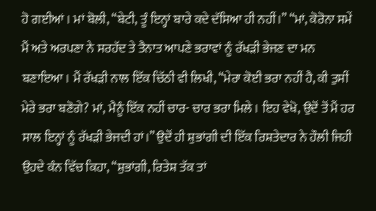ਹੋ ਗਈਆਂ। ਮਾਂ ਬੋਲੀ, “ਬੇਟੀ, ਤੂੰ ਇਨ੍ਹਾਂ ਬਾਰੇ ਕਦੇ ਦੱਸਿਆ ਹੀ ਨਹੀਂ।” “ਮਾਂ, ਕੋਰੋਨਾ ਸਮੇਂ ਮੈਂ ਅਤੇ ਅਰਪਣਾ ਨੇ ਸਰਹੱਦ ਤੇ ਤੈਨਾਤ ਆਪਣੇ ਭਰਾਵਾਂ ਨੂੰ ਰੱਖੜੀ ਭੇਜਣ ਦਾ ਮਨ ਬਣਾਇਆ। ਮੈਂ ਰੱਖੜੀ ਨਾਲ ਇੱਕ ਚਿੱਠੀ ਵੀ ਲਿਖੀ, “ਮੇਰਾ ਕੋਈ ਭਰਾ ਨਹੀਂ ਹੈ, ਕੀ ਤੁਸੀਂ ਮੇਰੇ ਭਰਾ ਬਣੋਗੇ? ਮਾਂ, ਮੈਨੂੰ ਇੱਕ ਨਹੀਂ ਚਾਰ- ਚਾਰ ਭਰਾ ਮਿਲੇ। ਇਹ ਵੇਖੋ, ਉਦੋਂ ਤੋਂ ਮੈਂ ਹਰ ਸਾਲ ਇਨ੍ਹਾਂ ਨੂੰ ਰੱਖੜੀ ਭੇਜਦੀ ਹਾਂ।” ਉਦੋਂ ਹੀ ਸ਼ੁਭਾਂਗੀ ਦੀ ਇੱਕ ਰਿਸ਼ਤੇਦਾਰ ਨੇ ਹੌਲੀ ਜਿਹੀ ਉਹਦੇ ਕੰਨ ਵਿੱਚ ਕਿਹਾ, “ਸ਼ੁਭਾਂਗੀ, ਰਿਤੇਸ਼ ਤੱਕ ਤਾਂ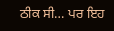ਠੀਕ ਸੀ… ਪਰ ਇਹ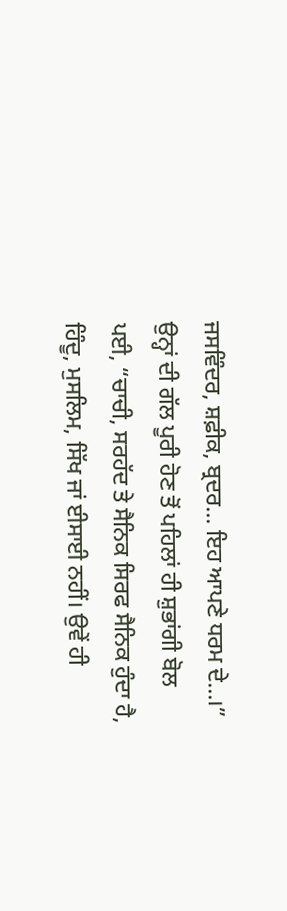ਜਸਵਿੰਦਰ, ਸ਼ਫ਼ੀਕ, ਬ੍ਰਦਰ… ਇਹ ਆਪਣੇ ਧਰਮ ਦੇ…।” ਉਨ੍ਹਾਂ ਦੀ ਗੱਲ ਪੂਰੀ ਹੋਣ ਤੋਂ ਪਹਿਲਾਂ ਹੀ ਸ਼ੁਭਾਂਗੀ ਬੋਲ ਪਈ, “ਚਾਚੀ, ਸਰਹੱਦ ਤੇ ਸੈਨਿਕ ਸਿਰਫ ਸੈਨਿਕ ਹੁੰਦਾ ਹੈ, ਹਿੰਦੂ, ਮੁਸਲਿਮ, ਸਿੱਖ ਜਾਂ ਈਸਾਈ ਨਹੀਂ। ਉਵੇਂ ਹੀ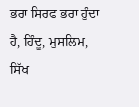ਭਰਾ ਸਿਰਫ ਭਰਾ ਹੁੰਦਾ ਹੈ, ਹਿੰਦੂ, ਮੁਸਲਿਮ, ਸਿੱਖ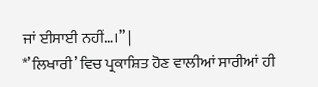ਜਾਂ ਈਸਾਈ ਨਹੀਂ…।” |
*’ਲਿਖਾਰੀ’ ਵਿਚ ਪ੍ਰਕਾਸ਼ਿਤ ਹੋਣ ਵਾਲੀਆਂ ਸਾਰੀਆਂ ਹੀ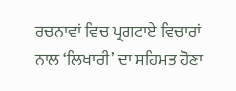ਰਚਨਾਵਾਂ ਵਿਚ ਪ੍ਰਗਟਾਏ ਵਿਚਾਰਾਂ ਨਾਲ ‘ਲਿਖਾਰੀ’ ਦਾ ਸਹਿਮਤ ਹੋਣਾ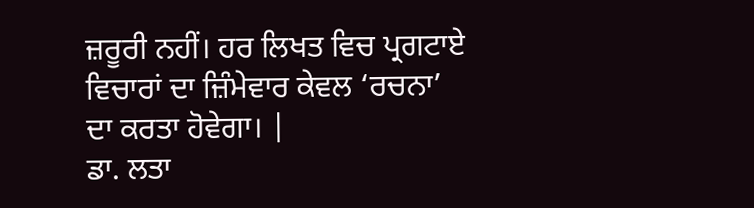ਜ਼ਰੂਰੀ ਨਹੀਂ। ਹਰ ਲਿਖਤ ਵਿਚ ਪ੍ਰਗਟਾਏ ਵਿਚਾਰਾਂ ਦਾ ਜ਼ਿੰਮੇਵਾਰ ਕੇਵਲ ‘ਰਚਨਾ’ ਦਾ ਕਰਤਾ ਹੋਵੇਗਾ। |
ਡਾ. ਲਤਾ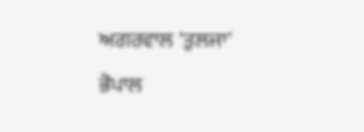ਅਗਰਵਾਲ 'ਤੁਲਜਾ'
ਭੋਪਾਲ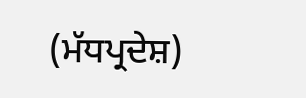(ਮੱਧਪ੍ਰਦੇਸ਼)